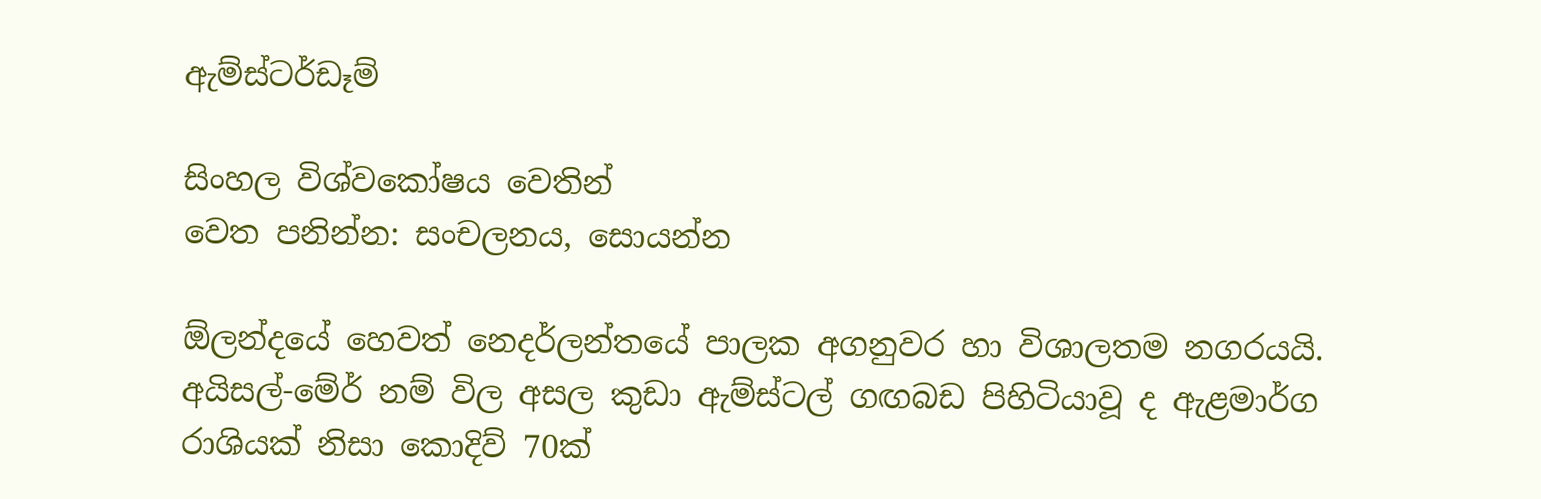ඇම්ස්ටර්ඩෑම්

සිංහල විශ්වකෝෂය වෙතින්
වෙත පනින්න: සංචලනය, සොයන්න

ඕලන්දයේ හෙවත් නෙදර්ලන්තයේ පාලක අගනුවර හා විශාලතම නගරයයි. අයිසල්-මේර් නම් විල අසල කුඩා ඇම්ස්ටල් ගඟබඩ පිහිටියාවූ ද ඇළමාර්ග රාශියක් නිසා කොදිව් 70ක්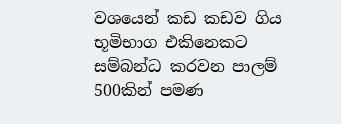වශයෙන් කඩ කඩව ගිය භූමිභාග එකිනෙකට සම්බන්ධ කරවන පාලම් 500කින් පමණ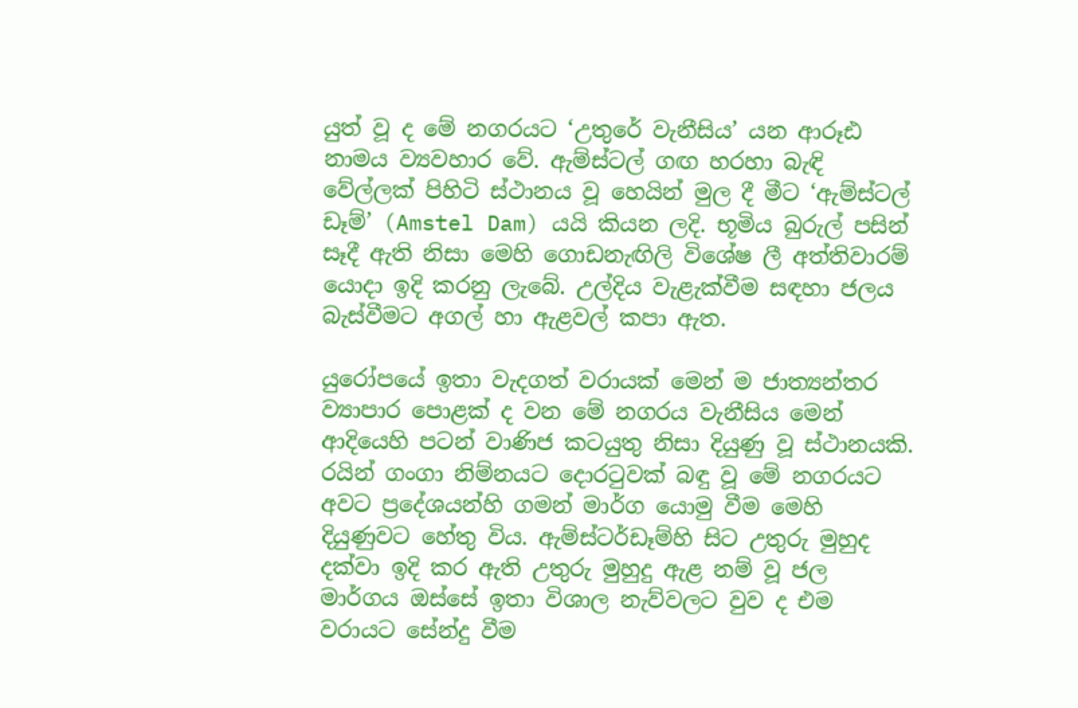යුත් වූ ද මේ නගරයට ‘උතුරේ වැනීසිය’ යන ආරූඪ නාමය ව්‍යවහාර වේ. ඇම්ස්ටල් ගඟ හරහා බැඳි වේල්ලක් පිහිටි ස්ථානය වූ හෙයින් මුල දී මීට ‘ඇම්ස්ටල් ඩෑම්’ (Amstel Dam) යයි කියන ලදි. භූමිය බුරුල් පසින් සෑදී ඇති නිසා මෙහි ගොඩනැඟිලි විශේෂ ලී අත්තිවාරම් යොදා ඉදි කරනු ලැබේ. උල්දිය වැළැක්වීම සඳහා ජලය බැස්වීමට අගල් හා ඇළවල් කපා ඇත.

යුරෝපයේ ඉතා වැදගත් වරායක් මෙන් ම ජාත්‍යන්තර ව්‍යාපාර පොළක් ද ‍වන මේ නගරය වැනීසිය මෙන් ආදියෙහි පටන් වාණිජ කටයුතු නිසා දියුණු වූ ස්ථානයකි. රයින් ගංගා නිම්නයට ‍දොරටුවක් බඳු වූ මේ නගරයට අවට ප්‍රදේශයන්හි ගමන් මාර්ග යොමු වීම මෙහි දියුණුවට හේතු විය. ඇම්ස්ටර්ඩෑම්හි සිට උතුරු මුහුද දක්වා ඉදි කර ඇති උතුරු මුහුදු ඇළ නම් වූ ජල මාර්ගය ඔස්සේ ඉතා විශාල නැව්වලට වුව ද එම වරායට සේන්දු වීම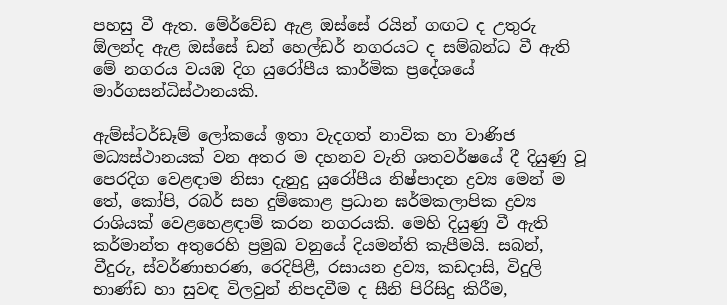පහසු වී ඇත. මේර්වේඩ ඇළ ඔස්සේ රයින් ගඟට ද උතුරු ඕලන්ද ඇළ ඔස්සේ ඩන් හෙල්ඩර් නගරයට ද සම්බන්ධ වී ඇති මේ නගරය වයඹ දිග යුරෝපීය කාර්මික ප්‍රදේශයේ මාර්ගසන්ධිස්ථානයකි.

ඇම්ස්ටර්ඩෑම් ලෝකයේ ඉතා වැදගත් නාවික හා වාණිජ මධ්‍යස්ථානයක් වන අතර ම දහනව වැනි ශතවර්ෂයේ දී දියුණු වූ පෙරදිග වෙළඳාම නිසා දැනුදු යුරෝපීය නිෂ්පාදන ද්‍රව්‍ය මෙන් ම තේ, කෝපි, රබර් සහ දුම්කොළ ප්‍රධාන ඝර්මකලාපික ද්‍රව්‍ය රාශියක් වෙළහෙළඳාම් කරන නගරයකි. මෙහි දියුණු වී ඇති කර්මාන්ත අතුරෙහි ප්‍රමුඛ වනුයේ දියමන්ති කැපීමයි. සබන්, වීදුරු, ස්වර්ණාභරණ, රෙදිපිළී, රසායන ද්‍රව්‍ය, කඩදාසි, විදුලි භාණ්ඩ හා සුවඳ විලවුන් නිපදවීම ද සීනි පිරිසිදු කිරීම,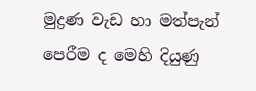මුද්‍රණ වැඩ හා මත්පැන් පෙරීම ද මෙහි දියුණු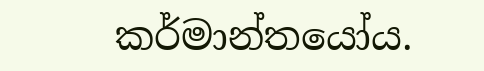කර්මාන්තයෝය.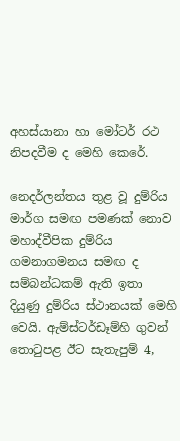අහස්යානා හා මෝටර් රථ නිපදවීම ද මෙහි කෙරේ.

නෙදර්ලන්තය තුළ වූ දුම්රිය මාර්ග සමඟ පමණක් නොව මහාද්වීපික දුම්රිය ගමනාගමනය සමඟ ද සම්බන්ධකම් ඇති ඉතා දියුණු දුම්රිය ස්ථානයක් මෙහි වෙයි. ඇම්ස්ටර්ඩෑම්හි ගුවන් තොටුපළ ඊට සැතැපුම් 4,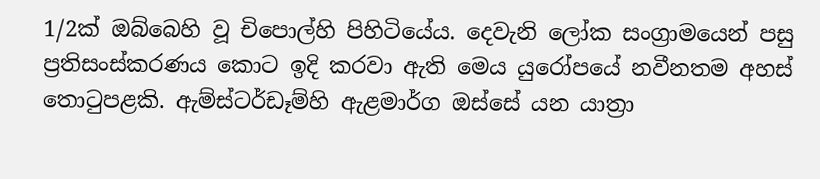1/2ක් ඔබ්බෙහි වූ චිපොල්හි පිහිටියේය. දෙවැනි ලෝක සංග්‍රාමයෙන් පසු ප්‍රතිසංස්කරණය කොට ඉදි කරවා ඇති මෙය යුරෝපයේ නවීනතම අහස් තොටුපළකි. ඇම්ස්ටර්ඩෑම්හි ඇළමාර්ග ඔස්සේ යන යාත්‍රා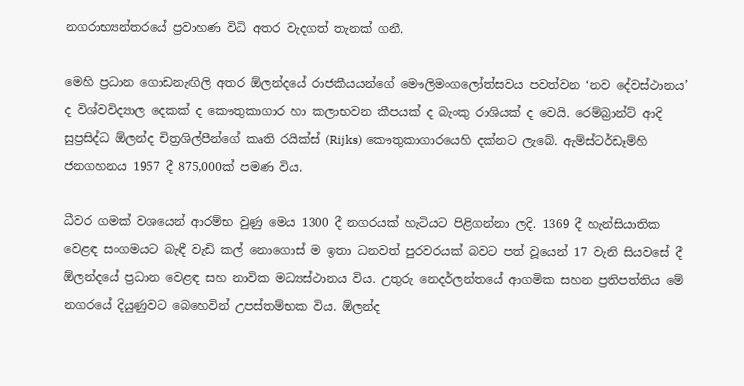නගරාභ්‍යන්තරයේ ප්‍රවාහණ විධි අතර වැදගත් තැනක් ගනී.

මෙහි ප්‍රධාන ගොඩනැඟිලි අතර ඕලන්දයේ රාජකීයයන්ගේ මෞලිමංගලෝත්සවය පවත්වන ‘නව දේවස්ථානය’ ද විශ්වවිද්‍යාල දෙකක් ද කෞතුකාගාර හා කලාභවන කීපයක් ද බැංකු රාශියක් ද වෙයි. රෙම්බ්‍රාන්ට් ආදි සුප්‍රසිද්ධ ඕලන්ද චිත්‍රශිල්පීන්ගේ කෘති රයික්ස් (Rijks) කෞතුකාගාරයෙහි දක්නට ලැබේ. ඇම්ස්ටර්ඩෑම්හි ජනගහනය 1957 දී 875,000ක් පමණ විය.

ධීවර ගමක් වශයෙන් ආරම්භ වුණු මෙය 1300 දී නගරයක් හැටියට පිළිගන්නා ලදි. 1369 දී හැන්සියාතික වෙළඳ සංගමයට බැඳී වැඩි කල් නොගොස් ම ඉතා ධනවත් පුරවරයක් බවට පත් වූයෙන් 17 වැනි සියවසේ දී ඕලන්දයේ ප්‍රධාන වෙළඳ සහ නාවික මධ්‍යස්ථානය විය. උතුරු නෙදර්ලන්තයේ ආගමික සහන ප්‍රතිපත්තිය මේ නගරයේ දියුණුවට බෙහෙවින් උපස්තම්භක විය. ඕලන්ද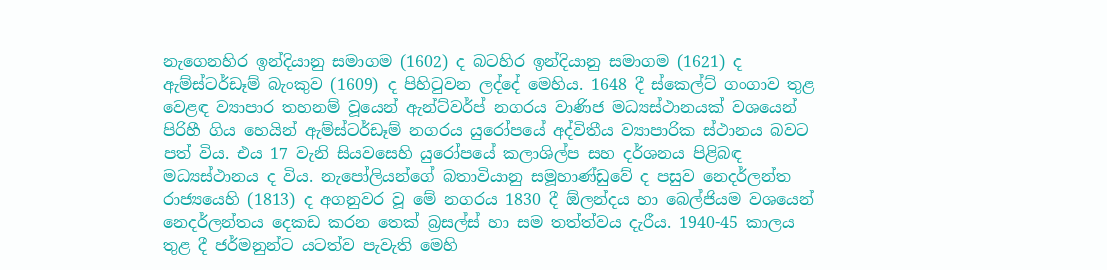නැගෙනහිර ඉන්දියානු සමාගම (1602) ද බටහිර ඉන්දියානු සමාගම (1621) ද ඇම්ස්ටර්ඩෑම් බැංකුව (1609) ද පිහිටුවන ලද්දේ මෙහිය. 1648 දී ස්කෙල්ට් ගංගාව තුළ වෙළඳ ව්‍යාපාර තහනම් වූයෙන් ඇන්ට්වර්ප් නගරය වාණිජ මධ්‍යස්ථානයක් වශයෙන් පිරිහී ගිය හෙයින් ඇම්ස්ටර්ඩෑම් නගරය යුරෝපයේ අද්විතීය ව්‍යාපාරික ස්ථානය බවට පත් විය. එය 17 වැනි සියවසෙහි යුරෝපයේ කලාශිල්ප සහ දර්ශනය පිළිබඳ මධ්‍යස්ථානය ද විය. නැපෝලියන්ගේ බතාවියානු සමූහාණ්ඩුවේ ද පසුව නෙදර්ලන්ත රාජ්‍යයෙහි (1813) ද අගනුවර වූ මේ නගරය 1830 දී ඕලන්දය හා බෙල්ජියම වශයෙන් නෙදර්ලන්තය දෙකඩ කරන තෙක් බ්‍රසල්ස් හා සම තත්ත්වය දැරීය. 1940-45 කාලය තුළ දී ජර්මනුන්ට යටත්ව පැවැති මෙහි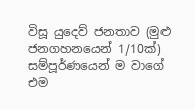විසූ යුදෙව් ජනතාව (මුළු ජනගහනයෙන් 1/10ක්) සම්පූර්ණයෙන් ම වාගේ එම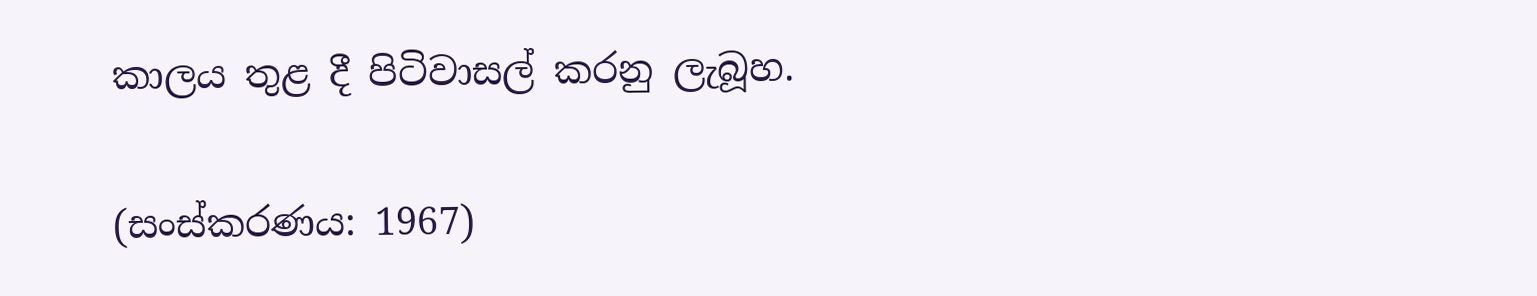කාලය තුළ දී පිටිවාසල් කරනු ලැබූහ.

(සංස්කරණය: 1967)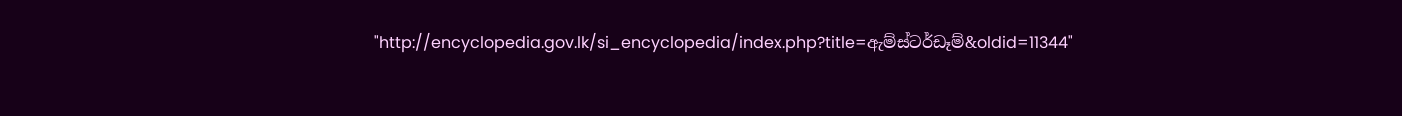"http://encyclopedia.gov.lk/si_encyclopedia/index.php?title=ඇම්ස්ටර්ඩෑම්&oldid=11344"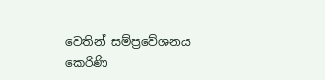වෙතින් සම්ප්‍රවේශනය කෙරිණි